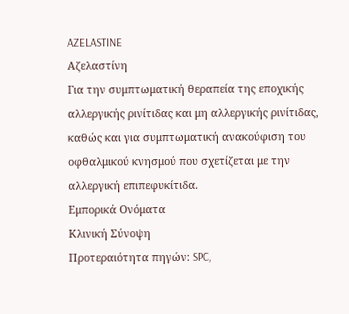AZELASTINE
Αζελαστίνη
Για την συμπτωματική θεραπεία της εποχικής αλλεργικής ρινίτιδας και μη αλλεργικής ρινίτιδας, καθώς και για συμπτωματική ανακούφιση του οφθαλμικού κνησμού που σχετίζεται με την αλλεργική επιπεφυκίτιδα.
Εμπορικά Ονόματα
Κλινική Σύνοψη
Προτεραιότητα πηγών: SPC,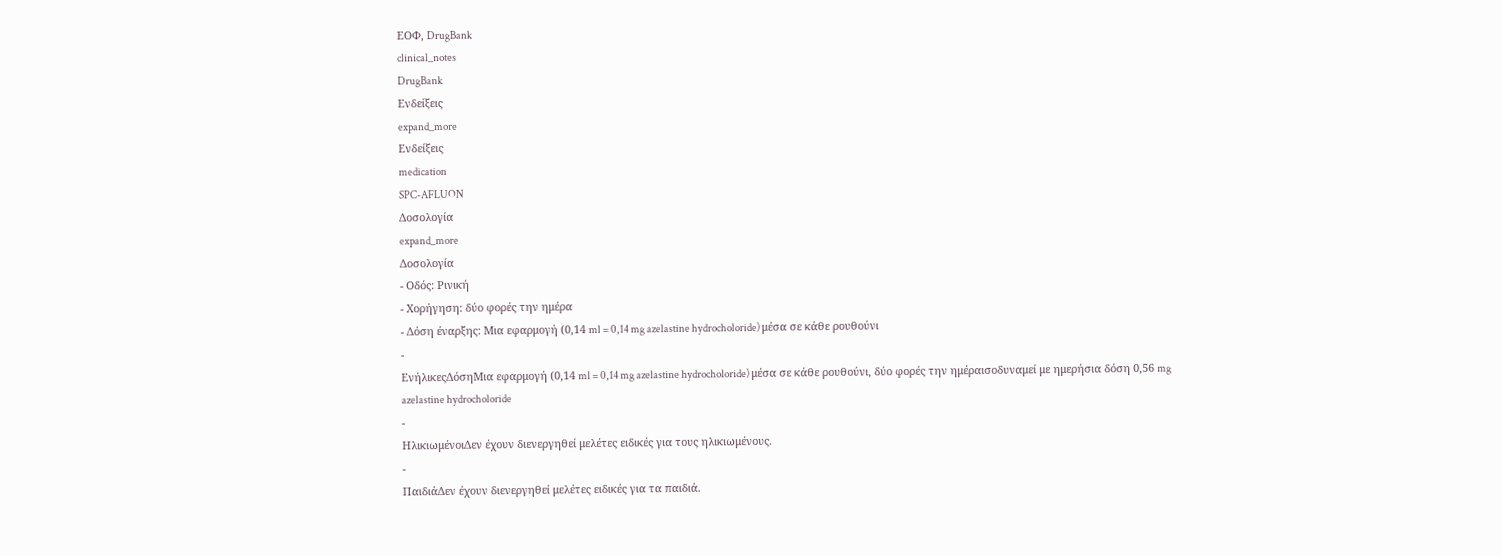ΕΟΦ, DrugBank
clinical_notes
DrugBank
Ενδείξεις
expand_more
Ενδείξεις
medication
SPC-AFLUON
Δοσολογία
expand_more
Δοσολογία
- Οδός: Ρινική
- Χορήγηση: δύο φορές την ημέρα
- Δόση έναρξης: Μια εφαρμογή (0,14 ml = 0,14 mg azelastine hydrocholoride) μέσα σε κάθε ρουθούνι
-
ΕνήλικεςΔόσηΜια εφαρμογή (0,14 ml = 0,14 mg azelastine hydrocholoride) μέσα σε κάθε ρουθούνι, δύο φορές την ημέραισοδυναμεί με ημερήσια δόση 0,56 mg azelastine hydrocholoride
-
ΗλικιωμένοιΔεν έχουν διενεργηθεί μελέτες ειδικές για τους ηλικιωμένους.
-
ΠαιδιάΔεν έχουν διενεργηθεί μελέτες ειδικές για τα παιδιά.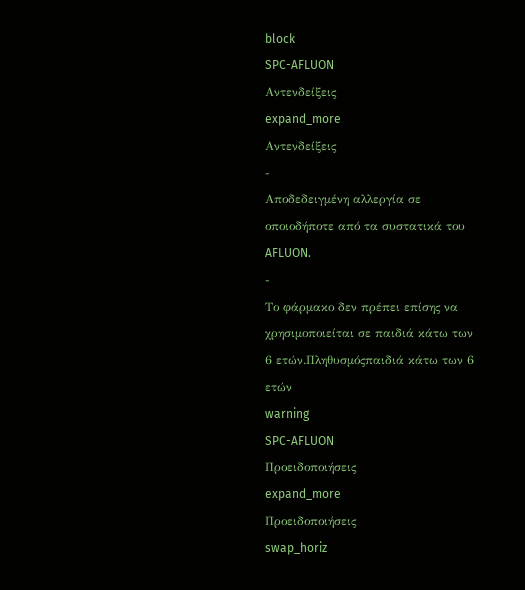block
SPC-AFLUON
Αντενδείξεις
expand_more
Αντενδείξεις
-
Αποδεδειγμένη αλλεργία σε οποιοδήποτε από τα συστατικά του AFLUON.
-
Το φάρμακο δεν πρέπει επίσης να χρησιμοποιείται σε παιδιά κάτω των 6 ετών.Πληθυσμόςπαιδιά κάτω των 6 ετών
warning
SPC-AFLUON
Προειδοποιήσεις
expand_more
Προειδοποιήσεις
swap_horiz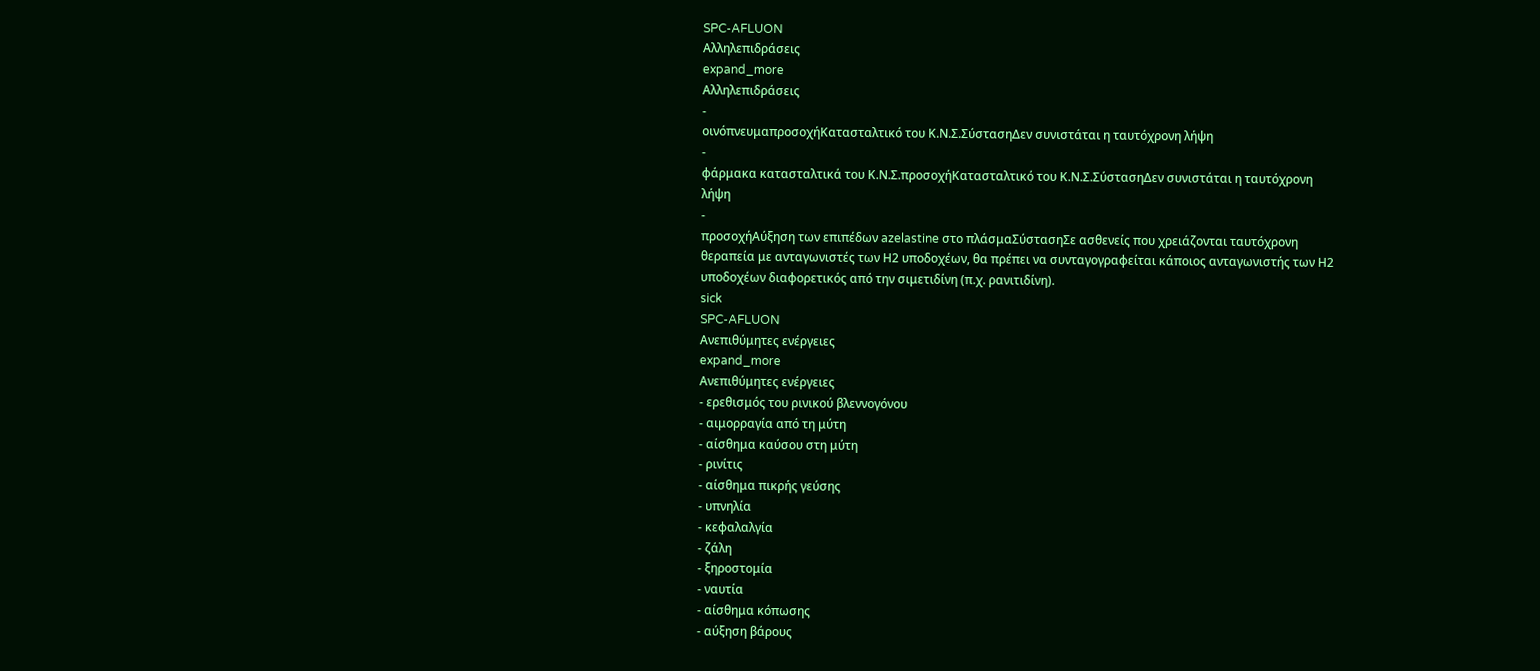SPC-AFLUON
Αλληλεπιδράσεις
expand_more
Αλληλεπιδράσεις
-
οινόπνευμαπροσοχήΚατασταλτικό του Κ.Ν.Σ.ΣύστασηΔεν συνιστάται η ταυτόχρονη λήψη
-
φάρμακα κατασταλτικά του Κ.Ν.Σ.προσοχήΚατασταλτικό του Κ.Ν.Σ.ΣύστασηΔεν συνιστάται η ταυτόχρονη λήψη
-
προσοχήΑύξηση των επιπέδων azelastine στο πλάσμαΣύστασηΣε ασθενείς που χρειάζονται ταυτόχρονη θεραπεία με ανταγωνιστές των Η2 υποδοχέων, θα πρέπει να συνταγογραφείται κάποιος ανταγωνιστής των Η2 υποδοχέων διαφορετικός από την σιμετιδίνη (π.χ. ρανιτιδίνη).
sick
SPC-AFLUON
Ανεπιθύμητες ενέργειες
expand_more
Ανεπιθύμητες ενέργειες
- ερεθισμός του ρινικού βλεννογόνου
- αιμορραγία από τη μύτη
- αίσθημα καύσου στη μύτη
- ρινίτις
- αίσθημα πικρής γεύσης
- υπνηλία
- κεφαλαλγία
- ζάλη
- ξηροστομία
- ναυτία
- αίσθημα κόπωσης
- αύξηση βάρους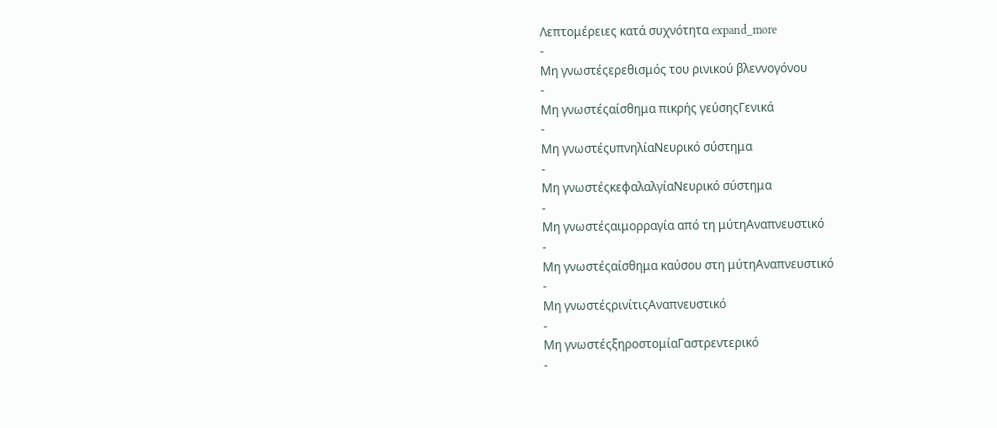Λεπτομέρειες κατά συχνότητα expand_more
-
Μη γνωστέςερεθισμός του ρινικού βλεννογόνου
-
Μη γνωστέςαίσθημα πικρής γεύσηςΓενικά
-
Μη γνωστέςυπνηλίαΝευρικό σύστημα
-
Μη γνωστέςκεφαλαλγίαΝευρικό σύστημα
-
Μη γνωστέςαιμορραγία από τη μύτηΑναπνευστικό
-
Μη γνωστέςαίσθημα καύσου στη μύτηΑναπνευστικό
-
Μη γνωστέςρινίτιςΑναπνευστικό
-
Μη γνωστέςξηροστομίαΓαστρεντερικό
-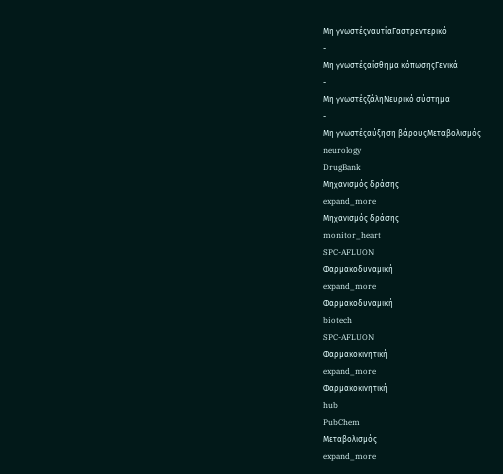Μη γνωστέςναυτίαΓαστρεντερικό
-
Μη γνωστέςαίσθημα κόπωσηςΓενικά
-
Μη γνωστέςζάληΝευρικό σύστημα
-
Μη γνωστέςαύξηση βάρουςΜεταβολισμός
neurology
DrugBank
Μηχανισμός δράσης
expand_more
Μηχανισμός δράσης
monitor_heart
SPC-AFLUON
Φαρμακοδυναμική
expand_more
Φαρμακοδυναμική
biotech
SPC-AFLUON
Φαρμακοκινητική
expand_more
Φαρμακοκινητική
hub
PubChem
Μεταβολισμός
expand_more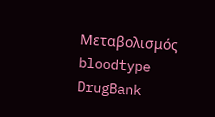Μεταβολισμός
bloodtype
DrugBank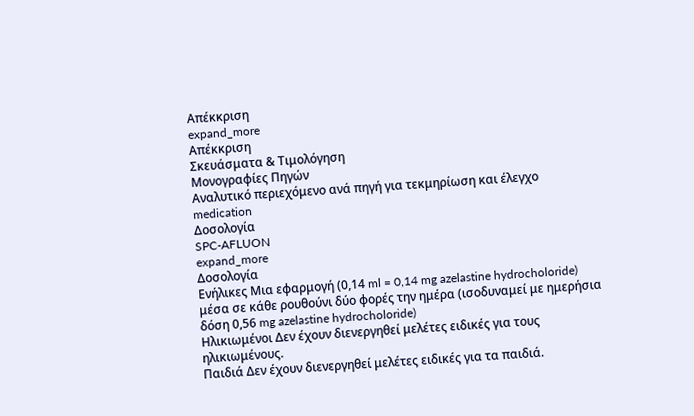Απέκκριση
expand_more
Απέκκριση
Σκευάσματα & Τιμολόγηση
Μονογραφίες Πηγών
Αναλυτικό περιεχόμενο ανά πηγή για τεκμηρίωση και έλεγχο
medication
Δοσολογία
SPC-AFLUON
expand_more
Δοσολογία
Ενήλικες Μια εφαρμογή (0,14 ml = 0,14 mg azelastine hydrocholoride) μέσα σε κάθε ρουθούνι δύο φορές την ημέρα (ισοδυναμεί με ημερήσια δόση 0,56 mg azelastine hydrocholoride)
Ηλικιωμένοι Δεν έχουν διενεργηθεί μελέτες ειδικές για τους ηλικιωμένους.
Παιδιά Δεν έχουν διενεργηθεί μελέτες ειδικές για τα παιδιά.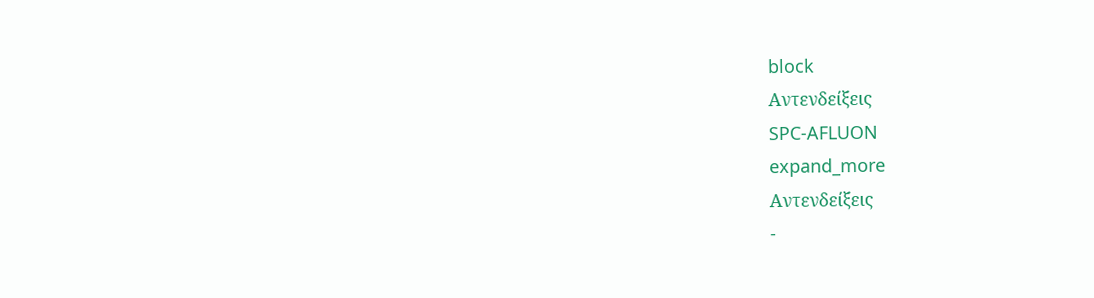block
Αντενδείξεις
SPC-AFLUON
expand_more
Αντενδείξεις
-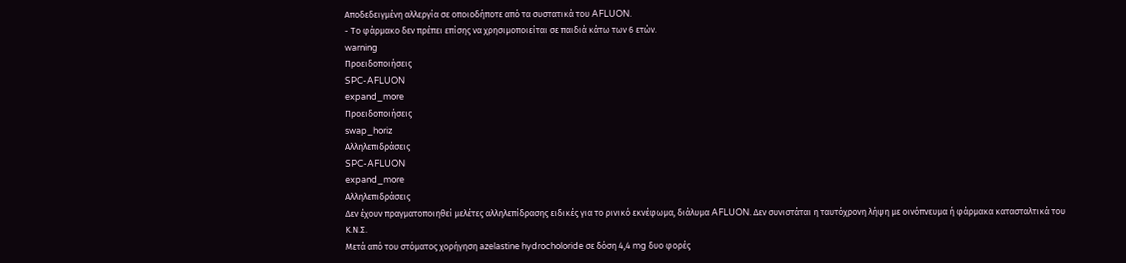Αποδεδειγμένη αλλεργία σε οποιοδήποτε από τα συστατικά του AFLUON.
- Το φάρμακο δεν πρέπει επίσης να χρησιμοποιείται σε παιδιά κάτω των 6 ετών.
warning
Προειδοποιήσεις
SPC-AFLUON
expand_more
Προειδοποιήσεις
swap_horiz
Αλληλεπιδράσεις
SPC-AFLUON
expand_more
Αλληλεπιδράσεις
Δεν έχουν πραγματοποιηθεί μελέτες αλληλεπίδρασης ειδικές για το ρινικό εκνέφωμα, διάλυμα AFLUON. Δεν συνιστάται η ταυτόχρονη λήψη με οινόπνευμα ή φάρμακα κατασταλτικά του Κ.Ν.Σ.
Μετά από του στόματος χορήγηση azelastine hydrocholoride σε δόση 4,4 mg δυο φορές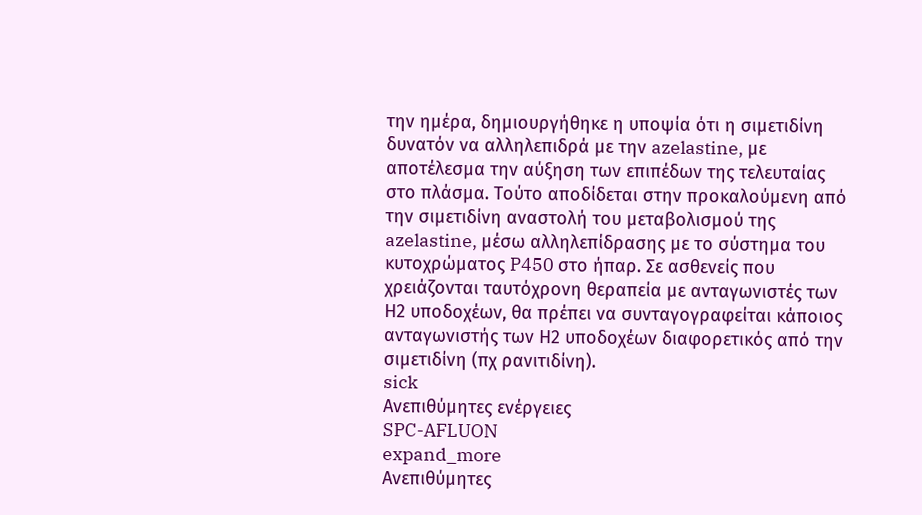την ημέρα, δημιουργήθηκε η υποψία ότι η σιμετιδίνη δυνατόν να αλληλεπιδρά με την azelastine, με αποτέλεσμα την αύξηση των επιπέδων της τελευταίας στο πλάσμα. Τούτο αποδίδεται στην προκαλούμενη από την σιμετιδίνη αναστολή του μεταβολισμού της azelastine, μέσω αλληλεπίδρασης με το σύστημα του κυτοχρώματος P450 στο ήπαρ. Σε ασθενείς που χρειάζονται ταυτόχρονη θεραπεία με ανταγωνιστές των Η2 υποδοχέων, θα πρέπει να συνταγογραφείται κάποιος ανταγωνιστής των Η2 υποδοχέων διαφορετικός από την σιμετιδίνη (πχ ρανιτιδίνη).
sick
Ανεπιθύμητες ενέργειες
SPC-AFLUON
expand_more
Ανεπιθύμητες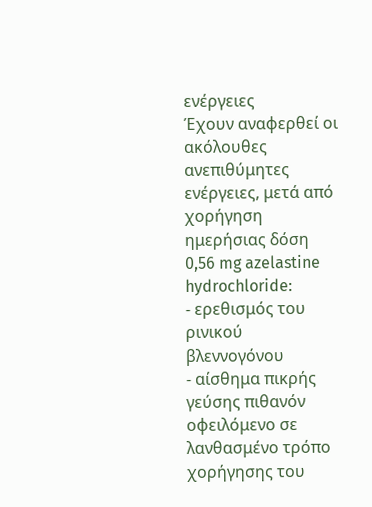ενέργειες
Έχουν αναφερθεί οι ακόλουθες ανεπιθύμητες ενέργειες, μετά από χορήγηση ημερήσιας δόση 0,56 mg azelastine hydrochloride:
- ερεθισμός του ρινικού βλεννογόνου
- αίσθημα πικρής γεύσης πιθανόν οφειλόμενο σε λανθασμένο τρόπο χορήγησης του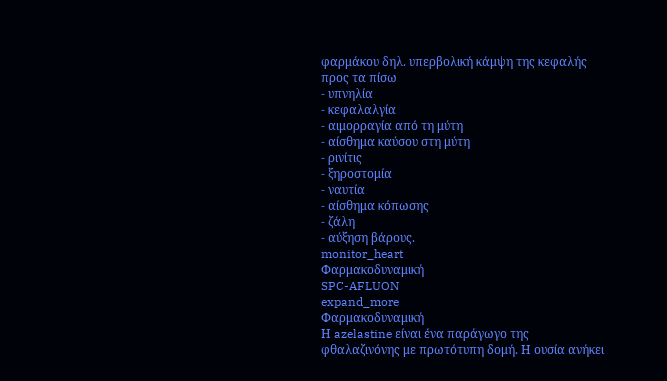φαρμάκου δηλ. υπερβολική κάμψη της κεφαλής προς τα πίσω
- υπνηλία
- κεφαλαλγία
- αιμορραγία από τη μύτη
- αίσθημα καύσου στη μύτη
- ρινίτις
- ξηροστομία
- ναυτία
- αίσθημα κόπωσης
- ζάλη
- αύξηση βάρους.
monitor_heart
Φαρμακοδυναμική
SPC-AFLUON
expand_more
Φαρμακοδυναμική
Η azelastine είναι ένα παράγωγο της φθαλαζινόνης με πρωτότυπη δομή. Η ουσία ανήκει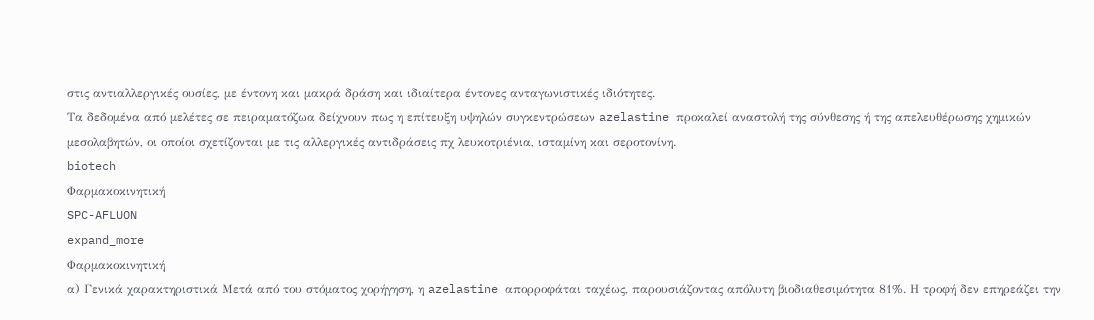στις αντιαλλεργικές ουσίες, με έντονη και μακρά δράση και ιδιαίτερα έντονες ανταγωνιστικές ιδιότητες.
Τα δεδομένα από μελέτες σε πειραματόζωα δείχνουν πως η επίτευξη υψηλών συγκεντρώσεων azelastine προκαλεί αναστολή της σύνθεσης ή της απελευθέρωσης χημικών μεσολαβητών, οι οποίοι σχετίζονται με τις αλλεργικές αντιδράσεις πχ λευκοτριένια, ισταμίνη και σεροτονίνη.
biotech
Φαρμακοκινητική
SPC-AFLUON
expand_more
Φαρμακοκινητική
α) Γενικά χαρακτηριστικά Μετά από του στόματος χορήγηση, η azelastine απορροφάται ταχέως, παρουσιάζοντας απόλυτη βιοδιαθεσιμότητα 81%. Η τροφή δεν επηρεάζει την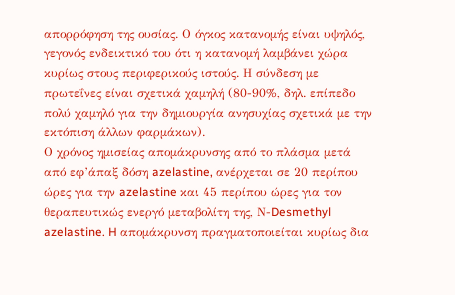απορρόφηση της ουσίας. Ο όγκος κατανομής είναι υψηλός, γεγονός ενδεικτικό του ότι η κατανομή λαμβάνει χώρα κυρίως στους περιφερικούς ιστούς. Η σύνδεση με πρωτεΐνες είναι σχετικά χαμηλή (80-90%, δηλ. επίπεδο πολύ χαμηλό για την δημιουργία ανησυχίας σχετικά με την εκτόπιση άλλων φαρμάκων).
Ο χρόνος ημισείας απομάκρυνσης από το πλάσμα μετά από εφ’άπαξ δόση azelastine, ανέρχεται σε 20 περίπου ώρες για την azelastine και 45 περίπου ώρες για τον θεραπευτικώς ενεργό μεταβολίτη της, Ν-Desmethyl azelastine. H απομάκρυνση πραγματοποιείται κυρίως δια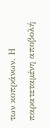των κοπράνων. Η παρατεταμένη αποβολή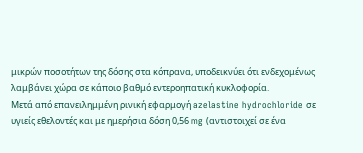μικρών ποσοτήτων της δόσης στα κόπρανα, υποδεικνύει ότι ενδεχομένως λαμβάνει χώρα σε κάποιο βαθμό εντεροηπατική κυκλοφορία.
Μετά από επανειλημμένη ρινική εφαρμογή azelastine hydrochloride σε υγιείς εθελοντές και με ημερήσια δόση 0,56 mg (αντιστοιχεί σε ένα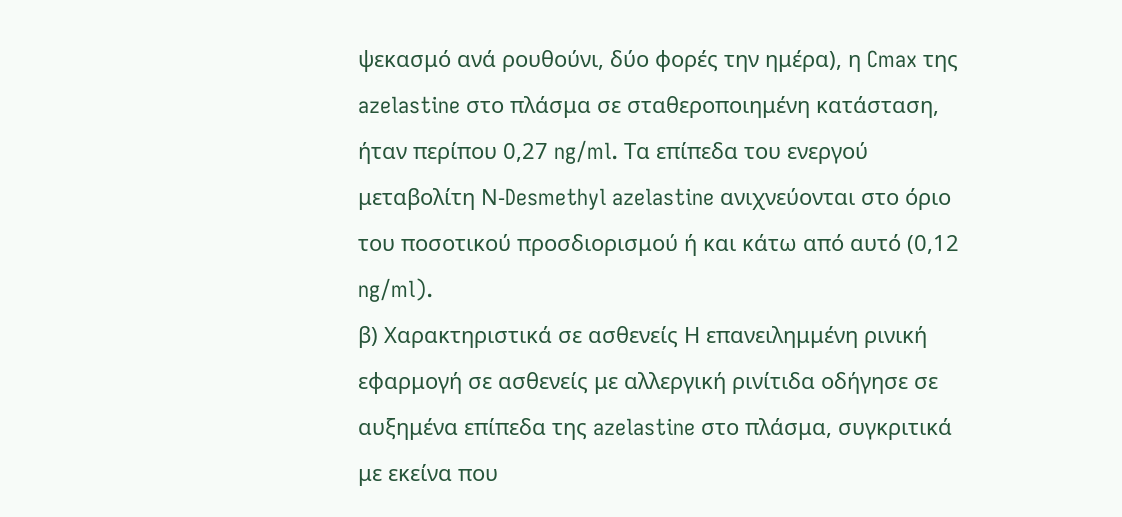ψεκασμό ανά ρουθούνι, δύο φορές την ημέρα), η Cmax της azelastine στο πλάσμα σε σταθεροποιημένη κατάσταση, ήταν περίπου 0,27 ng/ml. Τα επίπεδα του ενεργού μεταβολίτη Ν-Desmethyl azelastine ανιχνεύονται στο όριο του ποσοτικού προσδιορισμού ή και κάτω από αυτό (0,12 ng/ml).
β) Χαρακτηριστικά σε ασθενείς Η επανειλημμένη ρινική εφαρμογή σε ασθενείς με αλλεργική ρινίτιδα οδήγησε σε αυξημένα επίπεδα της azelastine στο πλάσμα, συγκριτικά με εκείνα που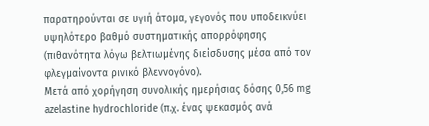παρατηρούνται σε υγιή άτομα, γεγονός που υποδεικνύει υψηλότερο βαθμό συστηματικής απορρόφησης (πιθανότητα λόγω βελτιωμένης διείσδυσης μέσα από τον φλεγμαίνοντα ρινικό βλεννογόνο).
Μετά από χορήγηση συνολικής ημερήσιας δόσης 0,56 mg azelastine hydrochloride (π.χ. ένας ψεκασμός ανά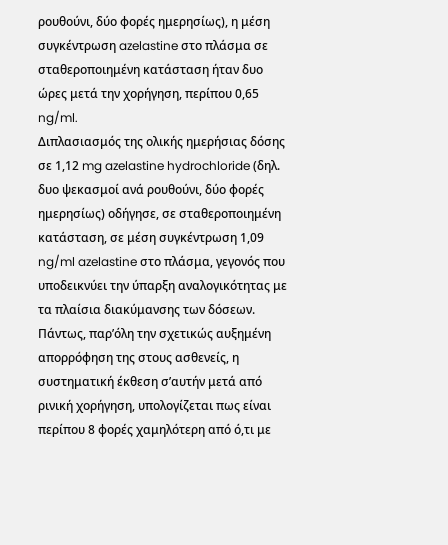ρουθούνι, δύο φορές ημερησίως), η μέση συγκέντρωση azelastine στο πλάσμα σε σταθεροποιημένη κατάσταση ήταν δυο ώρες μετά την χορήγηση, περίπου 0,65 ng/ml.
Διπλασιασμός της ολικής ημερήσιας δόσης σε 1,12 mg azelastine hydrochloride (δηλ. δυο ψεκασμοί ανά ρουθούνι, δύο φορές ημερησίως) οδήγησε, σε σταθεροποιημένη κατάσταση, σε μέση συγκέντρωση 1,09 ng/ml azelastine στο πλάσμα, γεγονός που υποδεικνύει την ύπαρξη αναλογικότητας με τα πλαίσια διακύμανσης των δόσεων.
Πάντως, παρ’όλη την σχετικώς αυξημένη απορρόφηση της στους ασθενείς, η συστηματική έκθεση σ’αυτήν μετά από ρινική χορήγηση, υπολογίζεται πως είναι περίπου 8 φορές χαμηλότερη από ό,τι με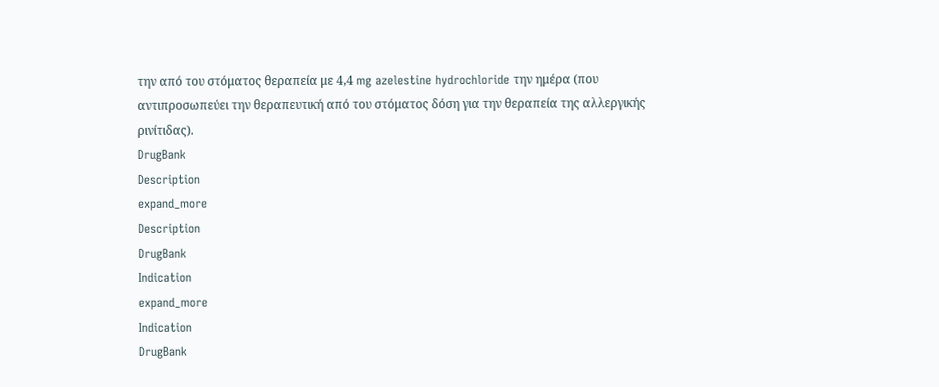την από του στόματος θεραπεία με 4,4 mg azelestine hydrochloride την ημέρα (που αντιπροσωπεύει την θεραπευτική από του στόματος δόση για την θεραπεία της αλλεργικής ρινίτιδας).
DrugBank
Description
expand_more
Description
DrugBank
Indication
expand_more
Indication
DrugBank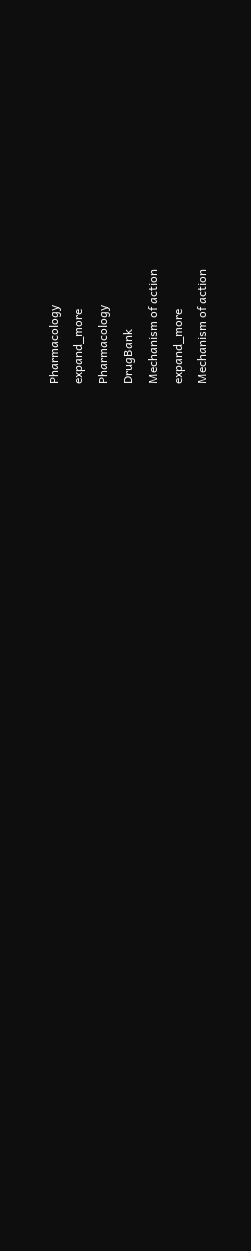Pharmacology
expand_more
Pharmacology
DrugBank
Mechanism of action
expand_more
Mechanism of action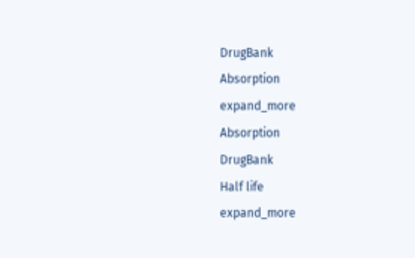DrugBank
Absorption
expand_more
Absorption
DrugBank
Half life
expand_more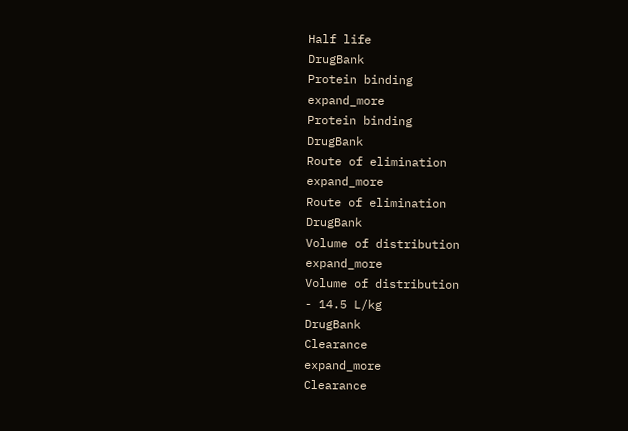Half life
DrugBank
Protein binding
expand_more
Protein binding
DrugBank
Route of elimination
expand_more
Route of elimination
DrugBank
Volume of distribution
expand_more
Volume of distribution
- 14.5 L/kg
DrugBank
Clearance
expand_more
Clearance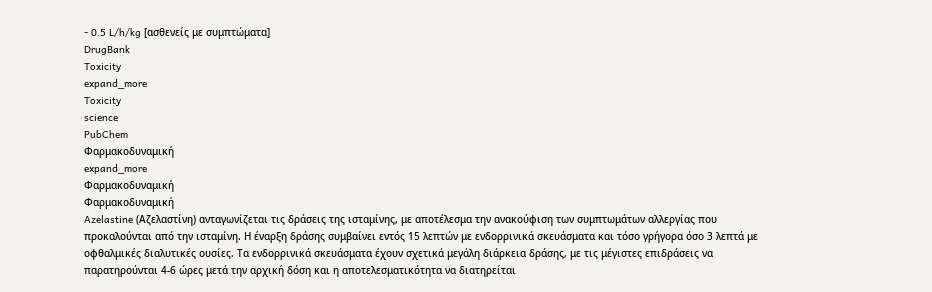- 0.5 L/h/kg [ασθενείς με συμπτώματα]
DrugBank
Toxicity
expand_more
Toxicity
science
PubChem
Φαρμακοδυναμική
expand_more
Φαρμακοδυναμική
Φαρμακοδυναμική
Azelastine (Αζελαστίνη) ανταγωνίζεται τις δράσεις της ισταμίνης, με αποτέλεσμα την ανακούφιση των συμπτωμάτων αλλεργίας που προκαλούνται από την ισταμίνη. Η έναρξη δράσης συμβαίνει εντός 15 λεπτών με ενδορρινικά σκευάσματα και τόσο γρήγορα όσο 3 λεπτά με οφθαλμικές διαλυτικές ουσίες. Τα ενδορρινικά σκευάσματα έχουν σχετικά μεγάλη διάρκεια δράσης, με τις μέγιστες επιδράσεις να παρατηρούνται 4-6 ώρες μετά την αρχική δόση και η αποτελεσματικότητα να διατηρείται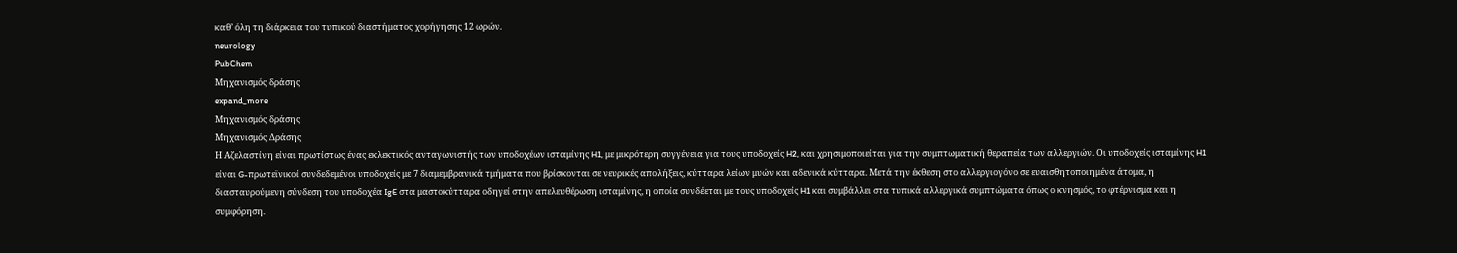καθ’ όλη τη διάρκεια του τυπικού διαστήματος χορήγησης 12 ωρών.
neurology
PubChem
Μηχανισμός δράσης
expand_more
Μηχανισμός δράσης
Μηχανισμός Δράσης
Η Αζελαστίνη είναι πρωτίστως ένας εκλεκτικός ανταγωνιστής των υποδοχέων ισταμίνης H1, με μικρότερη συγγένεια για τους υποδοχείς H2, και χρησιμοποιείται για την συμπτωματική θεραπεία των αλλεργιών. Οι υποδοχείς ισταμίνης H1 είναι G-πρωτεϊνικοί συνδεδεμένοι υποδοχείς με 7 διαμεμβρανικά τμήματα που βρίσκονται σε νευρικές απολήξεις, κύτταρα λείων μυών και αδενικά κύτταρα. Μετά την έκθεση στο αλλεργιογόνο σε ευαισθητοποιημένα άτομα, η διασταυρούμενη σύνδεση του υποδοχέα IgE στα μαστοκύτταρα οδηγεί στην απελευθέρωση ισταμίνης, η οποία συνδέεται με τους υποδοχείς H1 και συμβάλλει στα τυπικά αλλεργικά συμπτώματα όπως ο κνησμός, το φτέρνισμα και η συμφόρηση.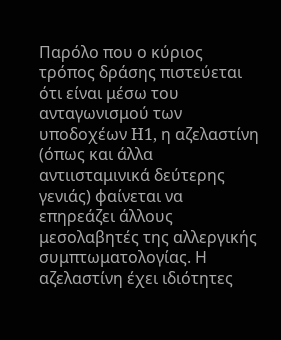Παρόλο που ο κύριος τρόπος δράσης πιστεύεται ότι είναι μέσω του ανταγωνισμού των υποδοχέων H1, η αζελαστίνη (όπως και άλλα αντιισταμινικά δεύτερης γενιάς) φαίνεται να επηρεάζει άλλους μεσολαβητές της αλλεργικής συμπτωματολογίας. Η αζελαστίνη έχει ιδιότητες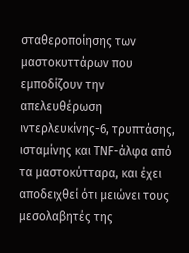σταθεροποίησης των μαστοκυττάρων που εμποδίζουν την απελευθέρωση ιντερλευκίνης-6, τρυπτάσης, ισταμίνης και TNF-άλφα από τα μαστοκύτταρα, και έχει αποδειχθεί ότι μειώνει τους μεσολαβητές της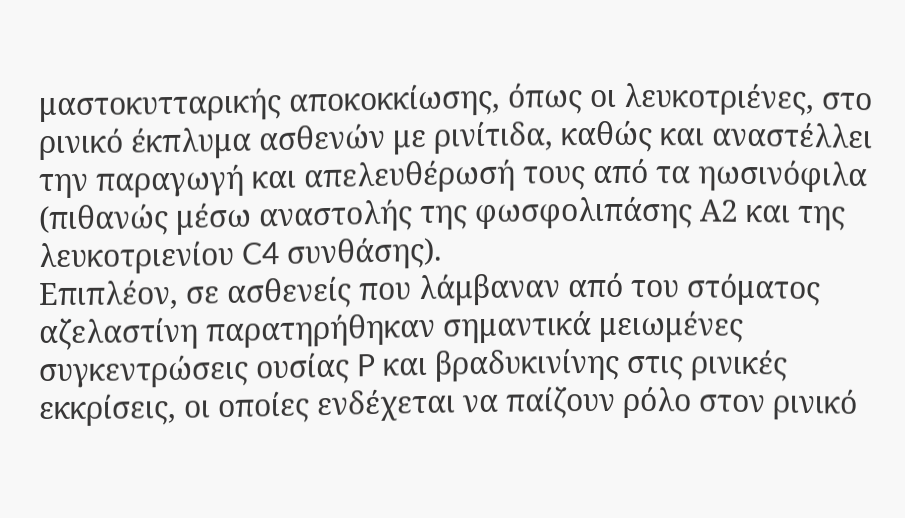μαστοκυτταρικής αποκοκκίωσης, όπως οι λευκοτριένες, στο ρινικό έκπλυμα ασθενών με ρινίτιδα, καθώς και αναστέλλει την παραγωγή και απελευθέρωσή τους από τα ηωσινόφιλα (πιθανώς μέσω αναστολής της φωσφολιπάσης Α2 και της λευκοτριενίου C4 συνθάσης).
Επιπλέον, σε ασθενείς που λάμβαναν από του στόματος αζελαστίνη παρατηρήθηκαν σημαντικά μειωμένες συγκεντρώσεις ουσίας P και βραδυκινίνης στις ρινικές εκκρίσεις, οι οποίες ενδέχεται να παίζουν ρόλο στον ρινικό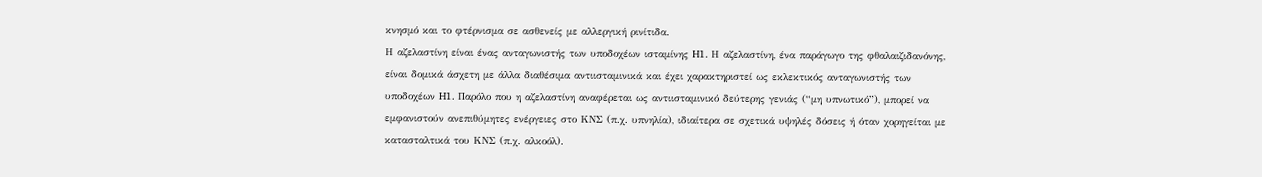κνησμό και το φτέρνισμα σε ασθενείς με αλλεργική ρινίτιδα.
Η αζελαστίνη είναι ένας ανταγωνιστής των υποδοχέων ισταμίνης H1. Η αζελαστίνη, ένα παράγωγο της φθαλαιζιδανόνης, είναι δομικά άσχετη με άλλα διαθέσιμα αντιισταμινικά και έχει χαρακτηριστεί ως εκλεκτικός ανταγωνιστής των υποδοχέων H1. Παρόλο που η αζελαστίνη αναφέρεται ως αντιισταμινικό δεύτερης γενιάς (“μη υπνωτικό”), μπορεί να εμφανιστούν ανεπιθύμητες ενέργειες στο ΚΝΣ (π.χ. υπνηλία), ιδιαίτερα σε σχετικά υψηλές δόσεις ή όταν χορηγείται με κατασταλτικά του ΚΝΣ (π.χ. αλκοόλ).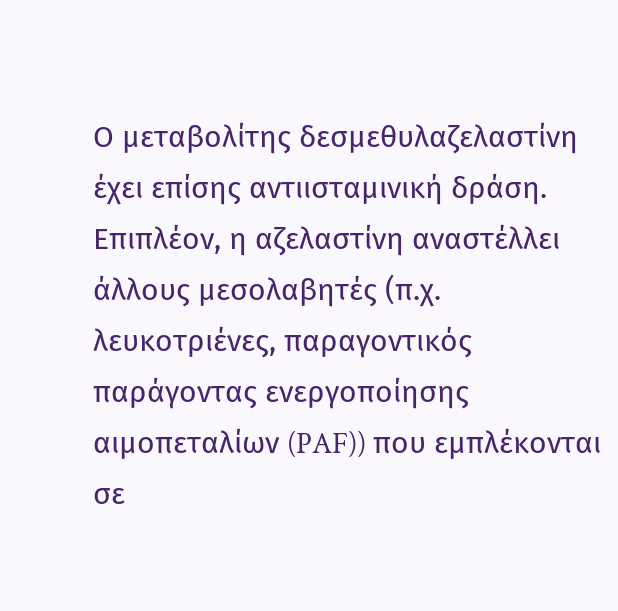Ο μεταβολίτης δεσμεθυλαζελαστίνη έχει επίσης αντιισταμινική δράση. Επιπλέον, η αζελαστίνη αναστέλλει άλλους μεσολαβητές (π.χ. λευκοτριένες, παραγοντικός παράγοντας ενεργοποίησης αιμοπεταλίων (PAF)) που εμπλέκονται σε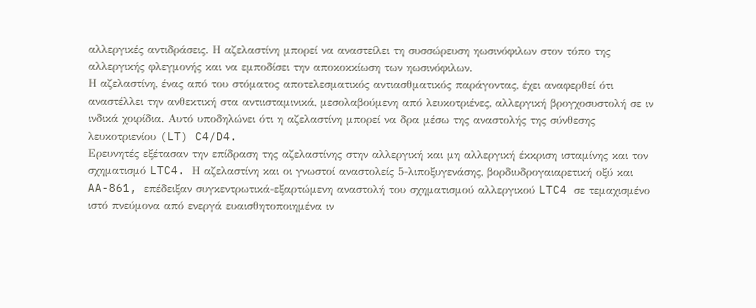αλλεργικές αντιδράσεις. Η αζελαστίνη μπορεί να αναστείλει τη συσσώρευση ηωσινόφιλων στον τόπο της αλλεργικής φλεγμονής και να εμποδίσει την αποκοκκίωση των ηωσινόφιλων.
Η αζελαστίνη, ένας από του στόματος αποτελεσματικός αντιασθματικός παράγοντας, έχει αναφερθεί ότι αναστέλλει την ανθεκτική στα αντιισταμινικά, μεσολαβούμενη από λευκοτριένες, αλλεργική βρογχοσυστολή σε ιν ινδικά χοιρίδια. Αυτό υποδηλώνει ότι η αζελαστίνη μπορεί να δρα μέσω της αναστολής της σύνθεσης λευκοτριενίου (LT) C4/D4.
Ερευνητές εξέτασαν την επίδραση της αζελαστίνης στην αλλεργική και μη αλλεργική έκκριση ισταμίνης και τον σχηματισμό LTC4. Η αζελαστίνη και οι γνωστοί αναστολείς 5-λιποξυγενάσης, βορδιυδρογαιαρετική οξύ και AA-861, επέδειξαν συγκεντρωτικά-εξαρτώμενη αναστολή του σχηματισμού αλλεργικού LTC4 σε τεμαχισμένο ιστό πνεύμονα από ενεργά ευαισθητοποιημένα ιν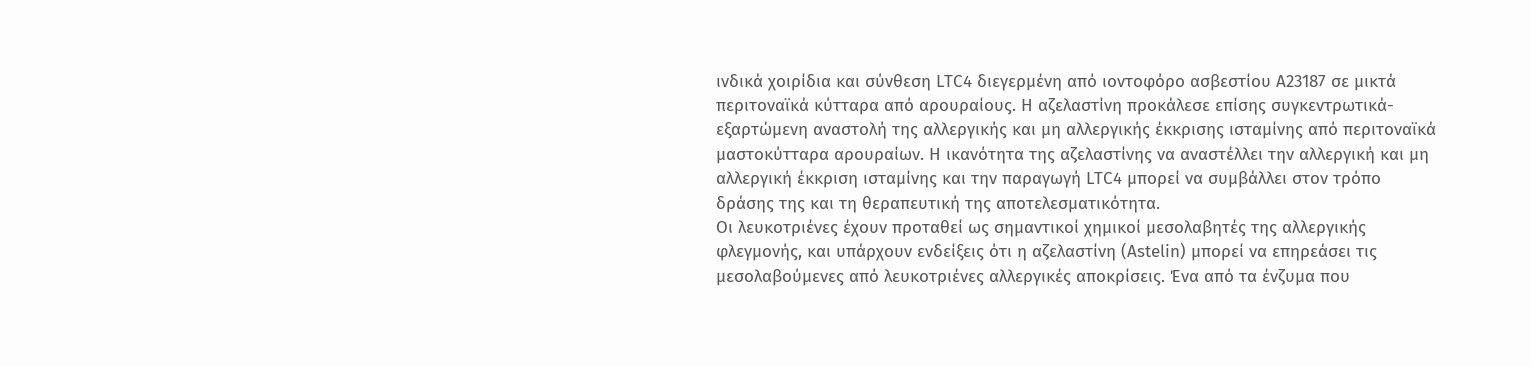ινδικά χοιρίδια και σύνθεση LTC4 διεγερμένη από ιοντοφόρο ασβεστίου Α23187 σε μικτά περιτοναϊκά κύτταρα από αρουραίους. Η αζελαστίνη προκάλεσε επίσης συγκεντρωτικά-εξαρτώμενη αναστολή της αλλεργικής και μη αλλεργικής έκκρισης ισταμίνης από περιτοναϊκά μαστοκύτταρα αρουραίων. Η ικανότητα της αζελαστίνης να αναστέλλει την αλλεργική και μη αλλεργική έκκριση ισταμίνης και την παραγωγή LTC4 μπορεί να συμβάλλει στον τρόπο δράσης της και τη θεραπευτική της αποτελεσματικότητα.
Οι λευκοτριένες έχουν προταθεί ως σημαντικοί χημικοί μεσολαβητές της αλλεργικής φλεγμονής, και υπάρχουν ενδείξεις ότι η αζελαστίνη (Astelin) μπορεί να επηρεάσει τις μεσολαβούμενες από λευκοτριένες αλλεργικές αποκρίσεις. Ένα από τα ένζυμα που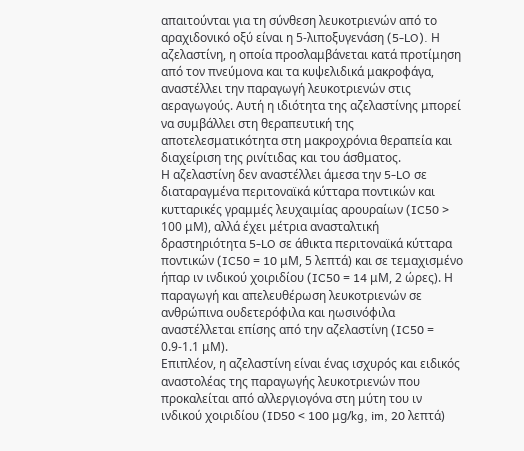απαιτούνται για τη σύνθεση λευκοτριενών από το αραχιδονικό οξύ είναι η 5-λιποξυγενάση (5-LO). Η αζελαστίνη, η οποία προσλαμβάνεται κατά προτίμηση από τον πνεύμονα και τα κυψελιδικά μακροφάγα, αναστέλλει την παραγωγή λευκοτριενών στις αεραγωγούς. Αυτή η ιδιότητα της αζελαστίνης μπορεί να συμβάλλει στη θεραπευτική της αποτελεσματικότητα στη μακροχρόνια θεραπεία και διαχείριση της ρινίτιδας και του άσθματος.
Η αζελαστίνη δεν αναστέλλει άμεσα την 5-LO σε διαταραγμένα περιτοναϊκά κύτταρα ποντικών και κυτταρικές γραμμές λευχαιμίας αρουραίων (IC50 > 100 μM), αλλά έχει μέτρια ανασταλτική δραστηριότητα 5-LO σε άθικτα περιτοναϊκά κύτταρα ποντικών (IC50 = 10 μM, 5 λεπτά) και σε τεμαχισμένο ήπαρ ιν ινδικού χοιριδίου (IC50 = 14 μM, 2 ώρες). Η παραγωγή και απελευθέρωση λευκοτριενών σε ανθρώπινα ουδετερόφιλα και ηωσινόφιλα αναστέλλεται επίσης από την αζελαστίνη (IC50 = 0.9-1.1 μM).
Επιπλέον, η αζελαστίνη είναι ένας ισχυρός και ειδικός αναστολέας της παραγωγής λευκοτριενών που προκαλείται από αλλεργιογόνα στη μύτη του ιν ινδικού χοιριδίου (ID50 < 100 μg/kg, im, 20 λεπτά)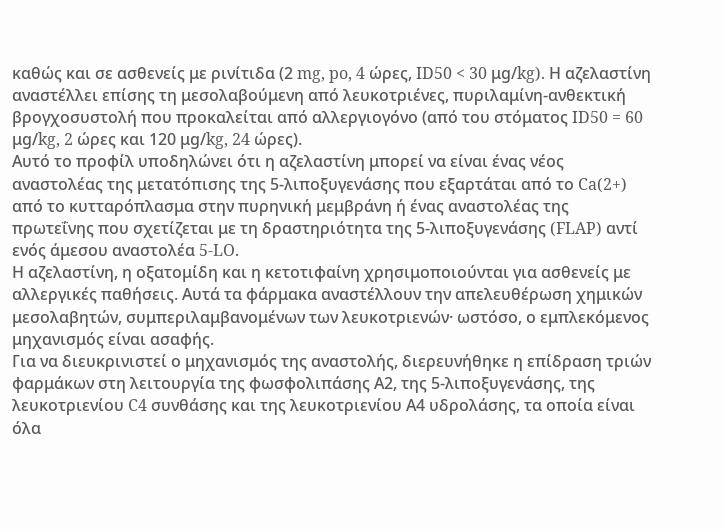καθώς και σε ασθενείς με ρινίτιδα (2 mg, po, 4 ώρες, ID50 < 30 μg/kg). Η αζελαστίνη αναστέλλει επίσης τη μεσολαβούμενη από λευκοτριένες, πυριλαμίνη-ανθεκτική βρογχοσυστολή που προκαλείται από αλλεργιογόνο (από του στόματος ID50 = 60 μg/kg, 2 ώρες και 120 μg/kg, 24 ώρες).
Αυτό το προφίλ υποδηλώνει ότι η αζελαστίνη μπορεί να είναι ένας νέος αναστολέας της μετατόπισης της 5-λιποξυγενάσης που εξαρτάται από το Ca(2+) από το κυτταρόπλασμα στην πυρηνική μεμβράνη ή ένας αναστολέας της πρωτεΐνης που σχετίζεται με τη δραστηριότητα της 5-λιποξυγενάσης (FLAP) αντί ενός άμεσου αναστολέα 5-LO.
Η αζελαστίνη, η οξατομίδη και η κετοτιφαίνη χρησιμοποιούνται για ασθενείς με αλλεργικές παθήσεις. Αυτά τα φάρμακα αναστέλλουν την απελευθέρωση χημικών μεσολαβητών, συμπεριλαμβανομένων των λευκοτριενών· ωστόσο, ο εμπλεκόμενος μηχανισμός είναι ασαφής.
Για να διευκρινιστεί ο μηχανισμός της αναστολής, διερευνήθηκε η επίδραση τριών φαρμάκων στη λειτουργία της φωσφολιπάσης Α2, της 5-λιποξυγενάσης, της λευκοτριενίου C4 συνθάσης και της λευκοτριενίου Α4 υδρολάσης, τα οποία είναι όλα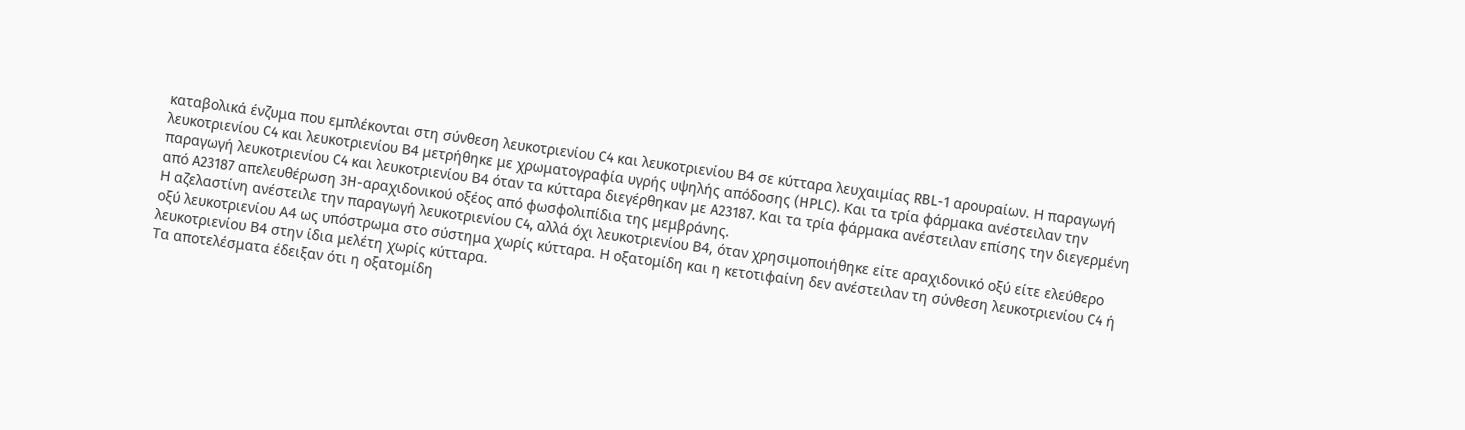καταβολικά ένζυμα που εμπλέκονται στη σύνθεση λευκοτριενίου C4 και λευκοτριενίου Β4 σε κύτταρα λευχαιμίας RBL-1 αρουραίων. Η παραγωγή λευκοτριενίου C4 και λευκοτριενίου Β4 μετρήθηκε με χρωματογραφία υγρής υψηλής απόδοσης (HPLC). Και τα τρία φάρμακα ανέστειλαν την παραγωγή λευκοτριενίου C4 και λευκοτριενίου Β4 όταν τα κύτταρα διεγέρθηκαν με A23187. Και τα τρία φάρμακα ανέστειλαν επίσης την διεγερμένη από A23187 απελευθέρωση 3H-αραχιδονικού οξέος από φωσφολιπίδια της μεμβράνης.
Η αζελαστίνη ανέστειλε την παραγωγή λευκοτριενίου C4, αλλά όχι λευκοτριενίου Β4, όταν χρησιμοποιήθηκε είτε αραχιδονικό οξύ είτε ελεύθερο οξύ λευκοτριενίου Α4 ως υπόστρωμα στο σύστημα χωρίς κύτταρα. Η οξατομίδη και η κετοτιφαίνη δεν ανέστειλαν τη σύνθεση λευκοτριενίου C4 ή λευκοτριενίου Β4 στην ίδια μελέτη χωρίς κύτταρα.
Τα αποτελέσματα έδειξαν ότι η οξατομίδη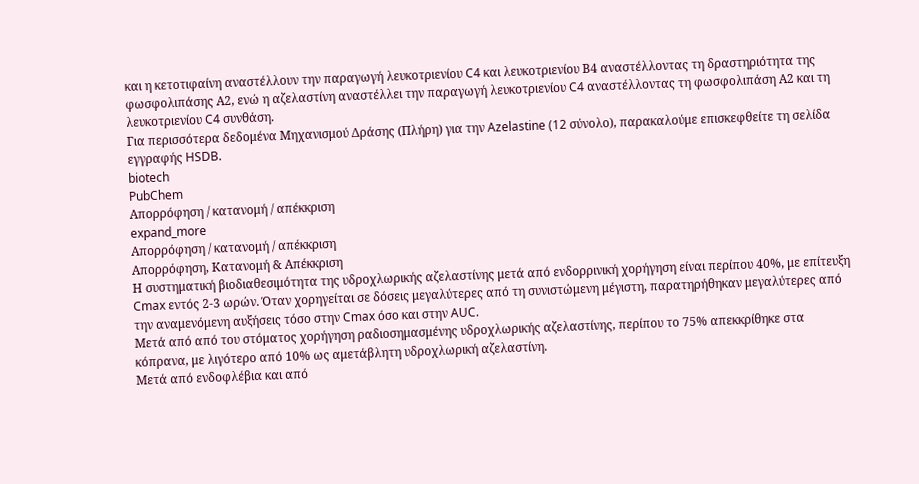και η κετοτιφαίνη αναστέλλουν την παραγωγή λευκοτριενίου C4 και λευκοτριενίου Β4 αναστέλλοντας τη δραστηριότητα της φωσφολιπάσης Α2, ενώ η αζελαστίνη αναστέλλει την παραγωγή λευκοτριενίου C4 αναστέλλοντας τη φωσφολιπάση Α2 και τη λευκοτριενίου C4 συνθάση.
Για περισσότερα δεδομένα Μηχανισμού Δράσης (Πλήρη) για την Azelastine (12 σύνολο), παρακαλούμε επισκεφθείτε τη σελίδα εγγραφής HSDB.
biotech
PubChem
Απορρόφηση / κατανομή / απέκκριση
expand_more
Απορρόφηση / κατανομή / απέκκριση
Απορρόφηση, Κατανομή & Απέκκριση
Η συστηματική βιοδιαθεσιμότητα της υδροχλωρικής αζελαστίνης μετά από ενδορρινική χορήγηση είναι περίπου 40%, με επίτευξη Cmax εντός 2-3 ωρών. Όταν χορηγείται σε δόσεις μεγαλύτερες από τη συνιστώμενη μέγιστη, παρατηρήθηκαν μεγαλύτερες από την αναμενόμενη αυξήσεις τόσο στην Cmax όσο και στην AUC.
Μετά από από του στόματος χορήγηση ραδιοσημασμένης υδροχλωρικής αζελαστίνης, περίπου το 75% απεκκρίθηκε στα κόπρανα, με λιγότερο από 10% ως αμετάβλητη υδροχλωρική αζελαστίνη.
Μετά από ενδοφλέβια και από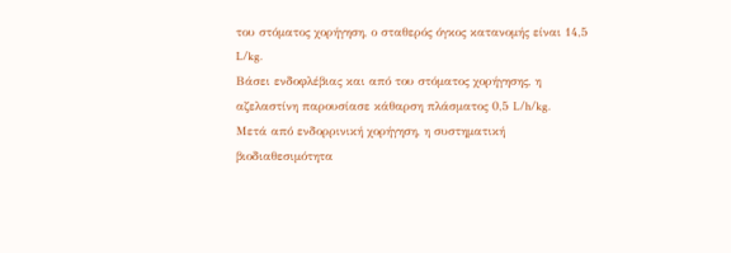του στόματος χορήγηση, ο σταθερός όγκος κατανομής είναι 14,5 L/kg.
Βάσει ενδοφλέβιας και από του στόματος χορήγησης, η αζελαστίνη παρουσίασε κάθαρση πλάσματος 0,5 L/h/kg.
Μετά από ενδορρινική χορήγηση, η συστηματική βιοδιαθεσιμότητα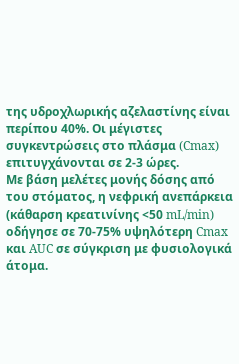της υδροχλωρικής αζελαστίνης είναι περίπου 40%. Οι μέγιστες συγκεντρώσεις στο πλάσμα (Cmax) επιτυγχάνονται σε 2-3 ώρες.
Με βάση μελέτες μονής δόσης από του στόματος, η νεφρική ανεπάρκεια (κάθαρση κρεατινίνης <50 mL/min) οδήγησε σε 70-75% υψηλότερη Cmax και AUC σε σύγκριση με φυσιολογικά άτομα.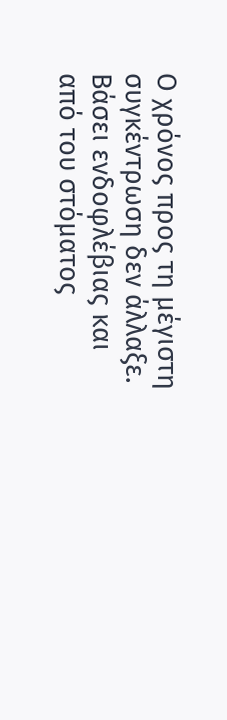Ο χρόνος προς τη μέγιστη συγκέντρωση δεν άλλαξε.
Βάσει ενδοφλέβιας και από του στόματος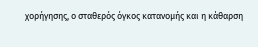χορήγησης, ο σταθερός όγκος κατανομής και η κάθαρση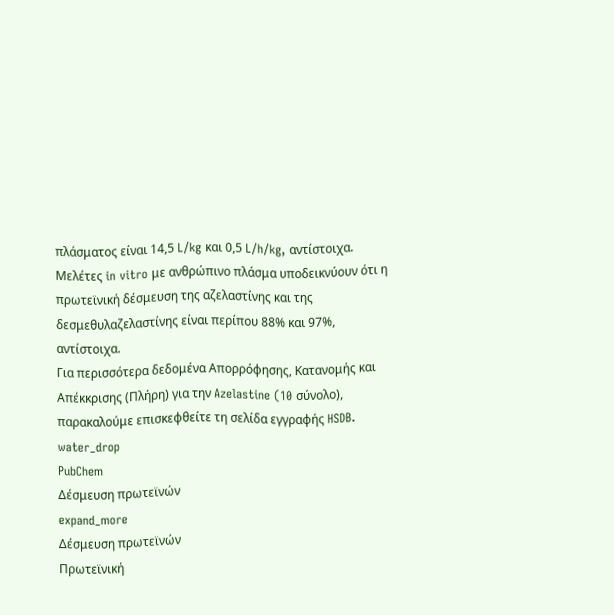πλάσματος είναι 14,5 L/kg και 0,5 L/h/kg, αντίστοιχα.
Μελέτες in vitro με ανθρώπινο πλάσμα υποδεικνύουν ότι η πρωτεϊνική δέσμευση της αζελαστίνης και της δεσμεθυλαζελαστίνης είναι περίπου 88% και 97%, αντίστοιχα.
Για περισσότερα δεδομένα Απορρόφησης, Κατανομής και Απέκκρισης (Πλήρη) για την Azelastine (10 σύνολο), παρακαλούμε επισκεφθείτε τη σελίδα εγγραφής HSDB.
water_drop
PubChem
Δέσμευση πρωτεϊνών
expand_more
Δέσμευση πρωτεϊνών
Πρωτεϊνική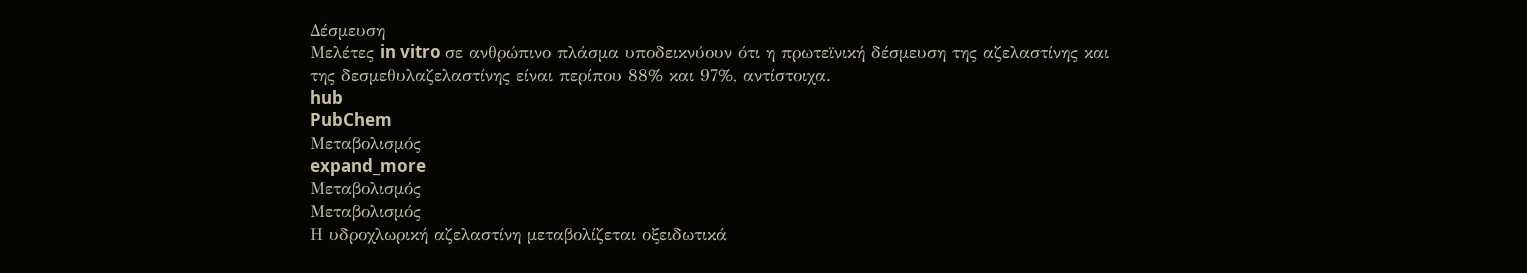Δέσμευση
Μελέτες in vitro σε ανθρώπινο πλάσμα υποδεικνύουν ότι η πρωτεϊνική δέσμευση της αζελαστίνης και της δεσμεθυλαζελαστίνης είναι περίπου 88% και 97%, αντίστοιχα.
hub
PubChem
Μεταβολισμός
expand_more
Μεταβολισμός
Μεταβολισμός
Η υδροχλωρική αζελαστίνη μεταβολίζεται οξειδωτικά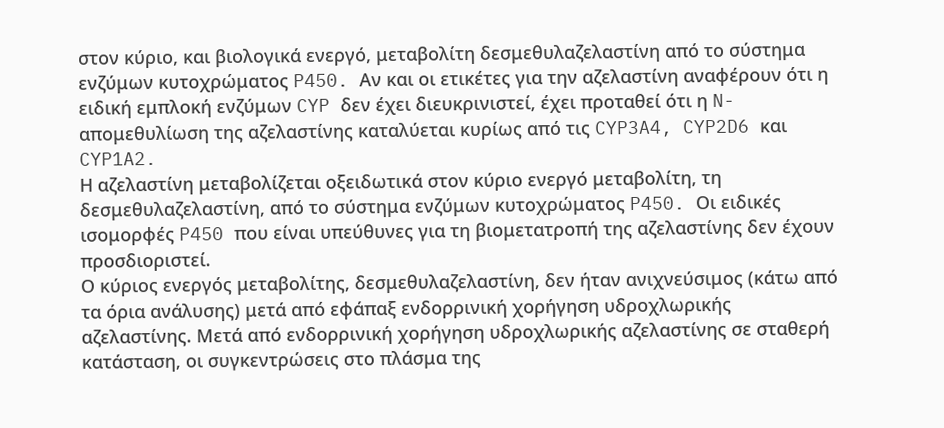στον κύριο, και βιολογικά ενεργό, μεταβολίτη δεσμεθυλαζελαστίνη από το σύστημα ενζύμων κυτοχρώματος P450. Αν και οι ετικέτες για την αζελαστίνη αναφέρουν ότι η ειδική εμπλοκή ενζύμων CYP δεν έχει διευκρινιστεί, έχει προταθεί ότι η N-απομεθυλίωση της αζελαστίνης καταλύεται κυρίως από τις CYP3A4, CYP2D6 και CYP1A2.
Η αζελαστίνη μεταβολίζεται οξειδωτικά στον κύριο ενεργό μεταβολίτη, τη δεσμεθυλαζελαστίνη, από το σύστημα ενζύμων κυτοχρώματος P450. Οι ειδικές ισομορφές P450 που είναι υπεύθυνες για τη βιομετατροπή της αζελαστίνης δεν έχουν προσδιοριστεί.
Ο κύριος ενεργός μεταβολίτης, δεσμεθυλαζελαστίνη, δεν ήταν ανιχνεύσιμος (κάτω από τα όρια ανάλυσης) μετά από εφάπαξ ενδορρινική χορήγηση υδροχλωρικής αζελαστίνης. Μετά από ενδορρινική χορήγηση υδροχλωρικής αζελαστίνης σε σταθερή κατάσταση, οι συγκεντρώσεις στο πλάσμα της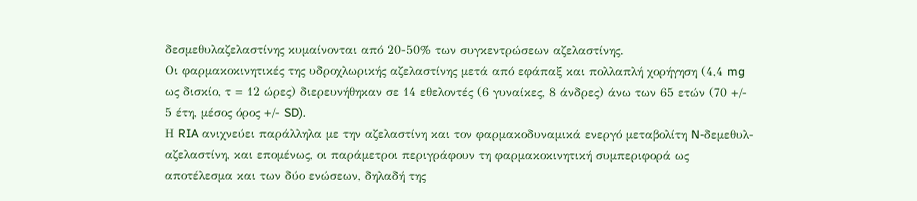δεσμεθυλαζελαστίνης κυμαίνονται από 20-50% των συγκεντρώσεων αζελαστίνης.
Οι φαρμακοκινητικές της υδροχλωρικής αζελαστίνης μετά από εφάπαξ και πολλαπλή χορήγηση (4,4 mg ως δισκίο, τ = 12 ώρες) διερευνήθηκαν σε 14 εθελοντές (6 γυναίκες, 8 άνδρες) άνω των 65 ετών (70 +/- 5 έτη, μέσος όρος +/- SD).
Η RIA ανιχνεύει παράλληλα με την αζελαστίνη και τον φαρμακοδυναμικά ενεργό μεταβολίτη N-δεμεθυλ-αζελαστίνη, και επομένως, οι παράμετροι περιγράφουν τη φαρμακοκινητική συμπεριφορά ως αποτέλεσμα και των δύο ενώσεων, δηλαδή της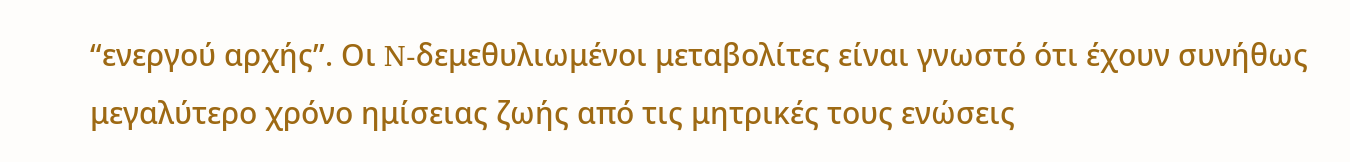“ενεργού αρχής”. Οι N-δεμεθυλιωμένοι μεταβολίτες είναι γνωστό ότι έχουν συνήθως μεγαλύτερο χρόνο ημίσειας ζωής από τις μητρικές τους ενώσεις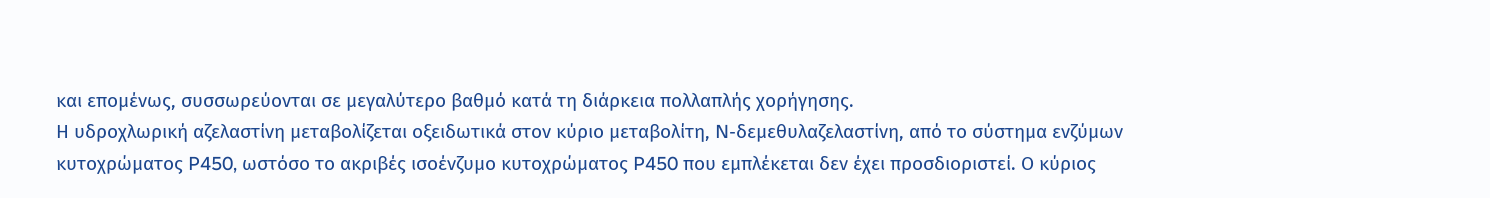και επομένως, συσσωρεύονται σε μεγαλύτερο βαθμό κατά τη διάρκεια πολλαπλής χορήγησης.
Η υδροχλωρική αζελαστίνη μεταβολίζεται οξειδωτικά στον κύριο μεταβολίτη, N-δεμεθυλαζελαστίνη, από το σύστημα ενζύμων κυτοχρώματος P450, ωστόσο το ακριβές ισοένζυμο κυτοχρώματος P450 που εμπλέκεται δεν έχει προσδιοριστεί. Ο κύριος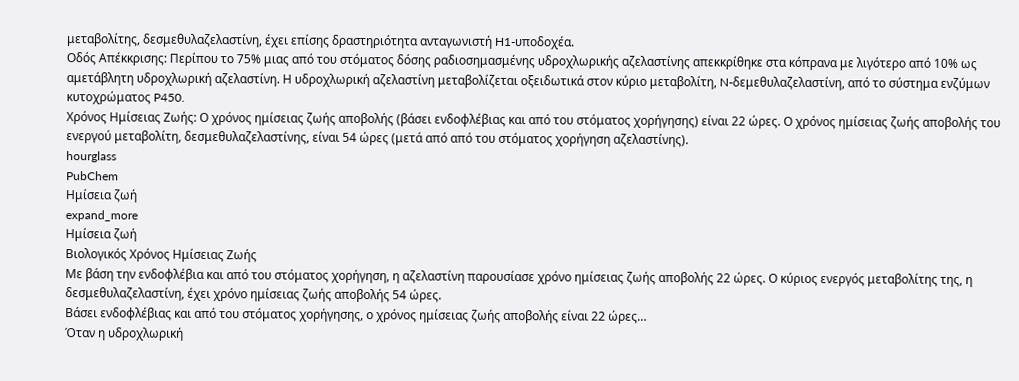μεταβολίτης, δεσμεθυλαζελαστίνη, έχει επίσης δραστηριότητα ανταγωνιστή H1-υποδοχέα.
Οδός Απέκκρισης: Περίπου το 75% μιας από του στόματος δόσης ραδιοσημασμένης υδροχλωρικής αζελαστίνης απεκκρίθηκε στα κόπρανα με λιγότερο από 10% ως αμετάβλητη υδροχλωρική αζελαστίνη. Η υδροχλωρική αζελαστίνη μεταβολίζεται οξειδωτικά στον κύριο μεταβολίτη, N-δεμεθυλαζελαστίνη, από το σύστημα ενζύμων κυτοχρώματος P450.
Χρόνος Ημίσειας Ζωής: Ο χρόνος ημίσειας ζωής αποβολής (βάσει ενδοφλέβιας και από του στόματος χορήγησης) είναι 22 ώρες. Ο χρόνος ημίσειας ζωής αποβολής του ενεργού μεταβολίτη, δεσμεθυλαζελαστίνης, είναι 54 ώρες (μετά από από του στόματος χορήγηση αζελαστίνης).
hourglass
PubChem
Ημίσεια ζωή
expand_more
Ημίσεια ζωή
Βιολογικός Χρόνος Ημίσειας Ζωής
Με βάση την ενδοφλέβια και από του στόματος χορήγηση, η αζελαστίνη παρουσίασε χρόνο ημίσειας ζωής αποβολής 22 ώρες. Ο κύριος ενεργός μεταβολίτης της, η δεσμεθυλαζελαστίνη, έχει χρόνο ημίσειας ζωής αποβολής 54 ώρες.
Βάσει ενδοφλέβιας και από του στόματος χορήγησης, ο χρόνος ημίσειας ζωής αποβολής είναι 22 ώρες…
Όταν η υδροχλωρική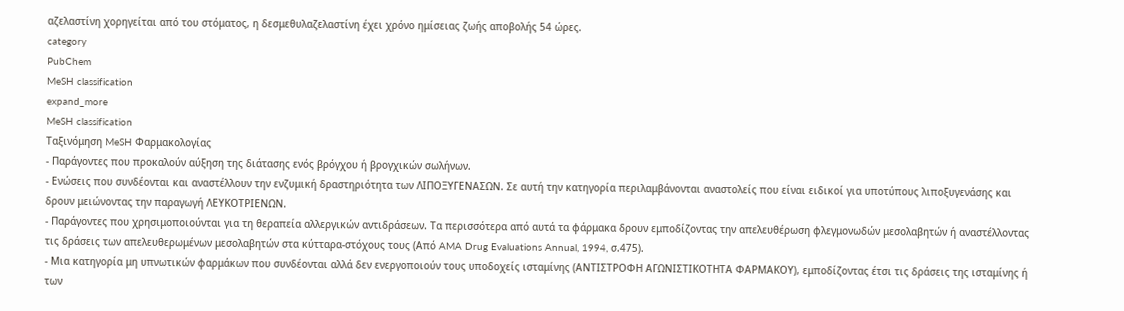αζελαστίνη χορηγείται από του στόματος, η δεσμεθυλαζελαστίνη έχει χρόνο ημίσειας ζωής αποβολής 54 ώρες.
category
PubChem
MeSH classification
expand_more
MeSH classification
Ταξινόμηση MeSH Φαρμακολογίας
- Παράγοντες που προκαλούν αύξηση της διάτασης ενός βρόγχου ή βρογχικών σωλήνων.
- Ενώσεις που συνδέονται και αναστέλλουν την ενζυμική δραστηριότητα των ΛΙΠΟΞΥΓΕΝΑΣΩΝ. Σε αυτή την κατηγορία περιλαμβάνονται αναστολείς που είναι ειδικοί για υποτύπους λιποξυγενάσης και δρουν μειώνοντας την παραγωγή ΛΕΥΚΟΤΡΙΕΝΩΝ.
- Παράγοντες που χρησιμοποιούνται για τη θεραπεία αλλεργικών αντιδράσεων. Τα περισσότερα από αυτά τα φάρμακα δρουν εμποδίζοντας την απελευθέρωση φλεγμονωδών μεσολαβητών ή αναστέλλοντας τις δράσεις των απελευθερωμένων μεσολαβητών στα κύτταρα-στόχους τους (Από AMA Drug Evaluations Annual, 1994, σ.475).
- Μια κατηγορία μη υπνωτικών φαρμάκων που συνδέονται αλλά δεν ενεργοποιούν τους υποδοχείς ισταμίνης (ΑΝΤΙΣΤΡΟΦΗ ΑΓΩΝΙΣΤΙΚΟΤΗΤΑ ΦΑΡΜΑΚΟΥ), εμποδίζοντας έτσι τις δράσεις της ισταμίνης ή των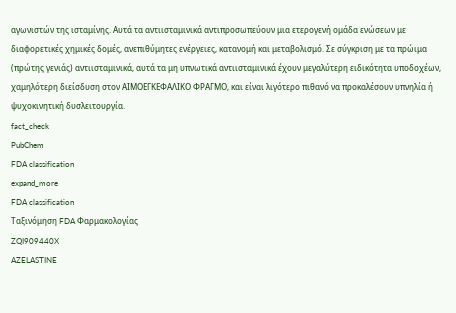αγωνιστών της ισταμίνης. Αυτά τα αντιισταμινικά αντιπροσωπεύουν μια ετερογενή ομάδα ενώσεων με διαφορετικές χημικές δομές, ανεπιθύμητες ενέργειες, κατανομή και μεταβολισμό. Σε σύγκριση με τα πρώιμα (πρώτης γενιάς) αντιισταμινικά, αυτά τα μη υπνωτικά αντιισταμινικά έχουν μεγαλύτερη ειδικότητα υποδοχέων, χαμηλότερη διείσδυση στον ΑΙΜΟΕΓΚΕΦΑΛΙΚΟ ΦΡΑΓΜΟ, και είναι λιγότερο πιθανό να προκαλέσουν υπνηλία ή ψυχοκινητική δυσλειτουργία.
fact_check
PubChem
FDA classification
expand_more
FDA classification
Ταξινόμηση FDA Φαρμακολογίας
ZQI909440X
AZELASTINE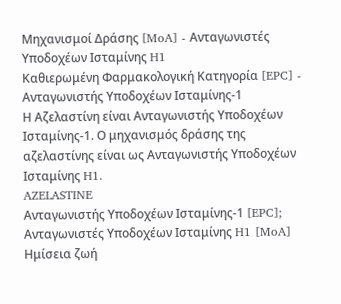Μηχανισμοί Δράσης [MoA] - Ανταγωνιστές Υποδοχέων Ισταμίνης H1
Καθιερωμένη Φαρμακολογική Κατηγορία [EPC] - Ανταγωνιστής Υποδοχέων Ισταμίνης-1
Η Αζελαστίνη είναι Ανταγωνιστής Υποδοχέων Ισταμίνης-1. Ο μηχανισμός δράσης της αζελαστίνης είναι ως Ανταγωνιστής Υποδοχέων Ισταμίνης H1.
AZELASTINE
Ανταγωνιστής Υποδοχέων Ισταμίνης-1 [EPC]; Ανταγωνιστές Υποδοχέων Ισταμίνης H1 [MoA]
Ημίσεια ζωή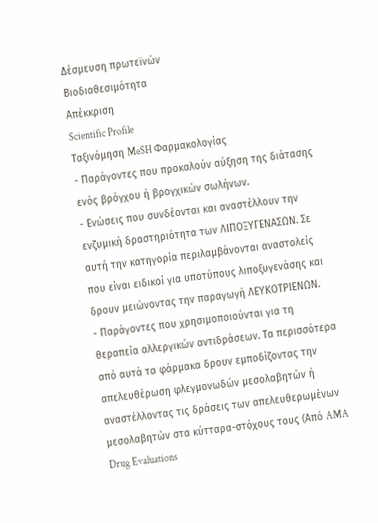Δέσμευση πρωτεϊνών
Βιοδιαθεσιμότητα
Απέκκριση
Scientific Profile
Ταξινόμηση MeSH Φαρμακολογίας
- Παράγοντες που προκαλούν αύξηση της διάτασης ενός βρόγχου ή βρογχικών σωλήνων.
- Ενώσεις που συνδέονται και αναστέλλουν την ενζυμική δραστηριότητα των ΛΙΠΟΞΥΓΕΝΑΣΩΝ. Σε αυτή την κατηγορία περιλαμβάνονται αναστολείς που είναι ειδικοί για υποτύπους λιποξυγενάσης και δρουν μειώνοντας την παραγωγή ΛΕΥΚΟΤΡΙΕΝΩΝ.
- Παράγοντες που χρησιμοποιούνται για τη θεραπεία αλλεργικών αντιδράσεων. Τα περισσότερα από αυτά τα φάρμακα δρουν εμποδίζοντας την απελευθέρωση φλεγμονωδών μεσολαβητών ή αναστέλλοντας τις δράσεις των απελευθερωμένων μεσολαβητών στα κύτταρα-στόχους τους (Από AMA Drug Evaluations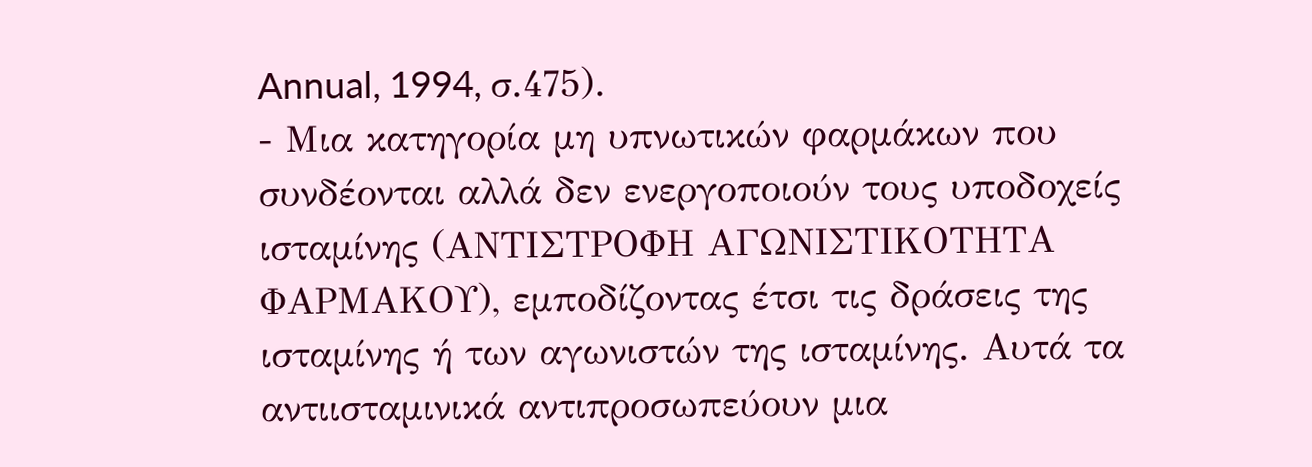Annual, 1994, σ.475).
- Μια κατηγορία μη υπνωτικών φαρμάκων που συνδέονται αλλά δεν ενεργοποιούν τους υποδοχείς ισταμίνης (ΑΝΤΙΣΤΡΟΦΗ ΑΓΩΝΙΣΤΙΚΟΤΗΤΑ ΦΑΡΜΑΚΟΥ), εμποδίζοντας έτσι τις δράσεις της ισταμίνης ή των αγωνιστών της ισταμίνης. Αυτά τα αντιισταμινικά αντιπροσωπεύουν μια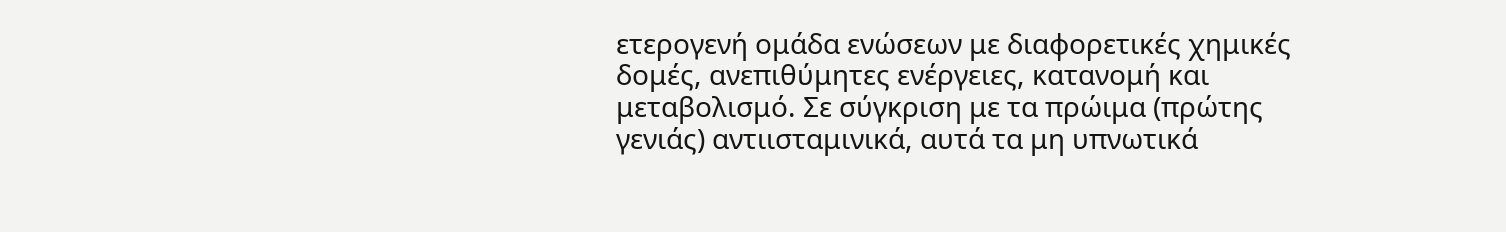ετερογενή ομάδα ενώσεων με διαφορετικές χημικές δομές, ανεπιθύμητες ενέργειες, κατανομή και μεταβολισμό. Σε σύγκριση με τα πρώιμα (πρώτης γενιάς) αντιισταμινικά, αυτά τα μη υπνωτικά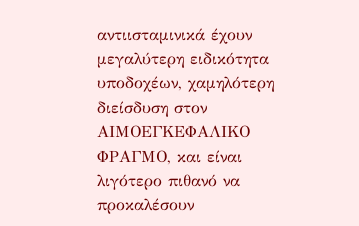αντιισταμινικά έχουν μεγαλύτερη ειδικότητα υποδοχέων, χαμηλότερη διείσδυση στον ΑΙΜΟΕΓΚΕΦΑΛΙΚΟ ΦΡΑΓΜΟ, και είναι λιγότερο πιθανό να προκαλέσουν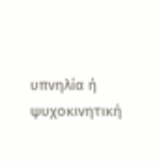υπνηλία ή ψυχοκινητική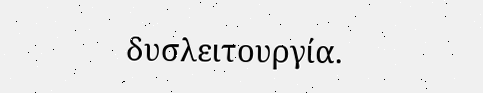δυσλειτουργία.